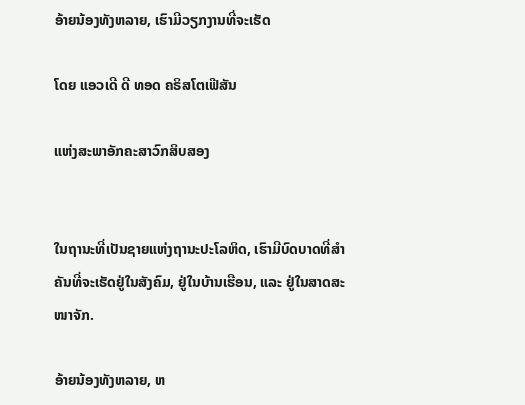ອ້າຍນ້ອງທັງຫລາຍ, ເຮົາມີວຽກງານທີ່ຈະເຮັດ

ໂດຍ ແອວເດີ ດີ ທອດ ຄຣິສໂຕເຟີສັນ

ແຫ່ງສະພາອັກຄະສາວົກສິບສອງ


ໃນຖານະທີ່ເປັນຊາຍແຫ່ງຖານະປະໂລຫິດ, ເຮົາມີບົດບາດທີ່ສຳຄັນທີ່ຈະເຮັດຢູ່ໃນສັງຄົມ, ຢູ່ໃນບ້ານເຮືອນ, ແລະ ຢູ່ໃນສາດສະໜາຈັກ.

ອ້າຍນ້ອງທັງຫລາຍ, ຫ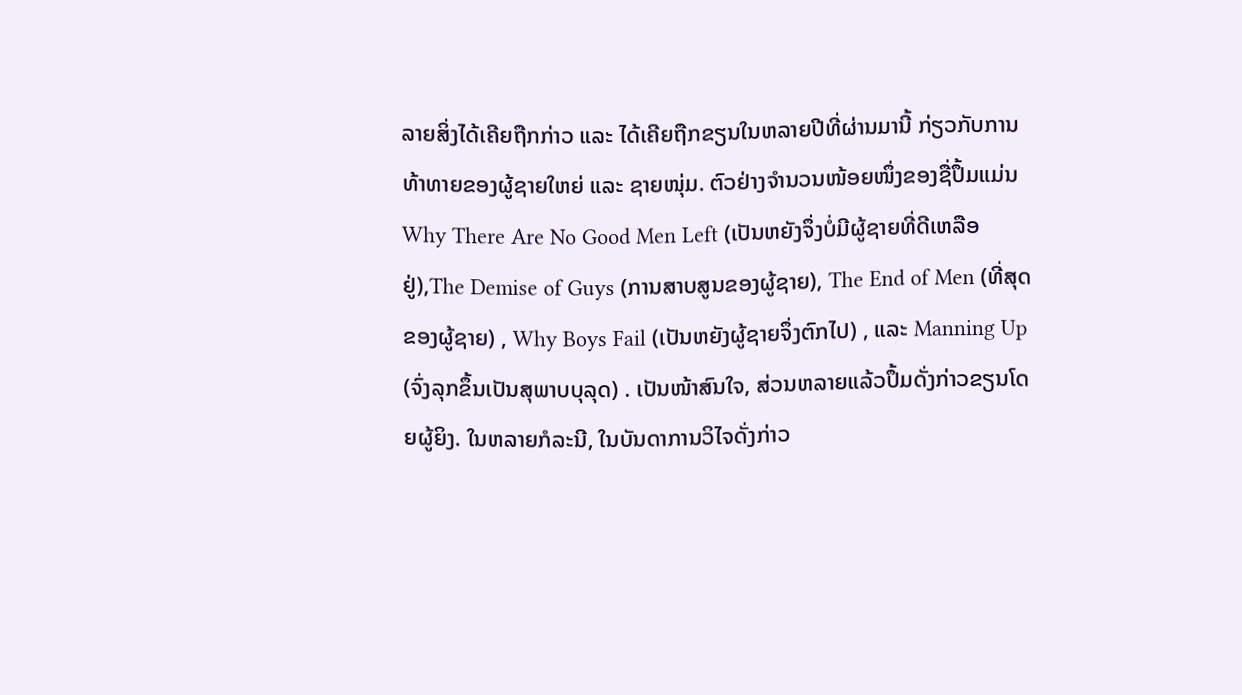ລາຍສິ່ງໄດ້ເຄີຍຖືກກ່າວ ແລະ ໄດ້ເຄີຍຖືກຂຽນໃນຫລາຍປີທີ່ຜ່ານມານີ້ ກ່ຽວກັບການທ້າທາຍຂອງຜູ້ຊາຍໃຫຍ່ ແລະ ຊາຍໜຸ່ມ. ຕົວຢ່າງຈຳນວນໜ້ອຍໜຶ່ງຂອງຊື່ປຶ້ມແມ່ນ Why There Are No Good Men Left (ເປັນຫຍັງຈຶ່ງບໍ່ມີຜູ້ຊາຍທີ່ດີເຫລືອຢູ່),The Demise of Guys (ການສາບສູນຂອງຜູ້ຊາຍ), The End of Men (ທີ່ສຸດຂອງຜູ້ຊາຍ) , Why Boys Fail (ເປັນຫຍັງຜູ້ຊາຍຈຶ່ງຕົກໄປ) , ແລະ Manning Up (ຈົ່ງລຸກຂຶ້ນເປັນສຸພາບບຸລຸດ) . ເປັນໜ້າສົນໃຈ, ສ່ວນຫລາຍແລ້ວປຶ້ມດັ່ງກ່າວຂຽນໂດຍຜູ້ຍິງ. ໃນຫລາຍກໍລະນີ, ໃນບັນດາການວິໄຈດັ່ງກ່າວ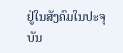ຢູ່ໃນສັງຄົມໃນປະຈຸບັນ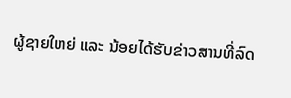ຜູ້ຊາຍໃຫຍ່ ແລະ ນ້ອຍໄດ້ຮັບຂ່າວສານທີ່ລົດ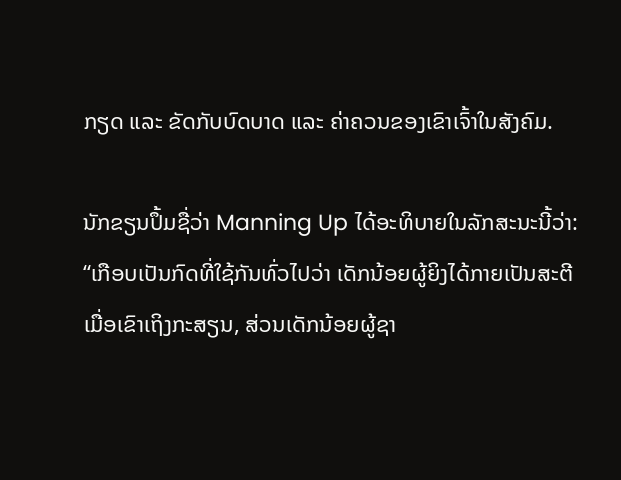ກຽດ ແລະ ຂັດກັບບົດບາດ ແລະ ຄ່າຄວນຂອງເຂົາເຈົ້າໃນສັງຄົມ.

ນັກຂຽນປຶ້ມຊື່ວ່າ Manning Up ໄດ້ອະທິບາຍໃນລັກສະນະນີ້ວ່າ: “ເກືອບເປັນກົດທີ່ໃຊ້ກັນທົ່ວໄປວ່າ ເດັກນ້ອຍຜູ້ຍິງໄດ້ກາຍເປັນສະຕີເມື່ອເຂົາເຖິງກະສຽນ, ສ່ວນເດັກນ້ອຍຜູ້ຊາ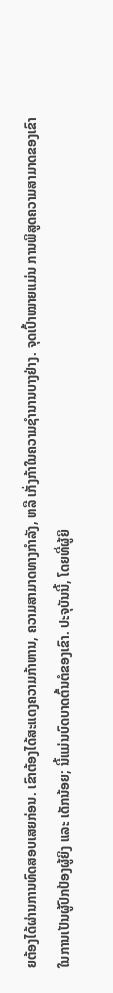ຍຕ້ອງໄດ້ຜ່ານການທົດສອບເສຍກ່ອນ. ເຂົາຕ້ອງໄດ້ສະແດງຄວາມກ້າຫານ, ຄວາມສາມາດທາງກຳລັງ, ຫລື ເກັ່ງກ້າໃນຄວາມຊຳນານບາງຢ່າງ. ຈຸດເປົ້າໝາຍແມ່ນ ການພິສູດຄວາມສາມາດຂອງເຂົາ ໃນການເປັນຜູ້ປົກປ້ອງຜູ້ຍິງ ແລະ ເດັກນ້ອຍ; ນີ້ແມ່ນບົດບາດຕົ້ນຕໍຂອງເຂົາ. ປະຈຸບັນນີ້, ໂດຍທີ່ຜູ້ຍິ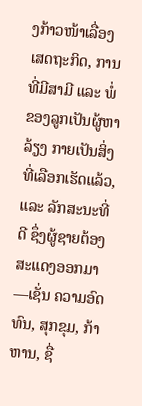ງກ້າວໜ້າເລື່ອງເສດຖະກິດ, ການທີ່ມີສາມີ ແລະ ພໍ່ຂອງລູກເປັນຜູ້ຫາລ້ຽງ ກາຍເປັນສິ່ງທີ່ເລືອກເຮັດແລ້ວ, ແລະ ລັກສະນະທີ່ດີ ຊຶ່ງຜູ້ຊາຍຕ້ອງສະແດງອອກມາ—ເຊັ່ນ ຄວາມອົດທົນ, ສຸກຂຸມ, ກ້າຫານ, ຊື່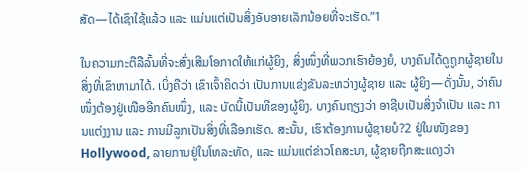ສັດ—ໄດ້ເຊົາໃຊ້ແລ້ວ ແລະ ແມ່ນແຕ່ເປັນສິ່ງອັບອາຍເລັກນ້ອຍທີ່ຈະເຮັດ.”1

ໃນຄວາມກະຕືລືລົ້ນທີ່ຈະສົ່ງເສີມໂອກາດໃຫ້ແກ່ຜູ້ຍິງ, ສິ່ງໜຶ່ງທີ່ພວກເຮົາຍ້ອງຍໍ, ບາງຄົນໄດ້ດູຖູກຜູ້ຊາຍໃນສິ່ງທີ່ເຂົາຫາມາໄດ້. ເບິ່ງຄືວ່າ ເຂົາເຈົ້າຄິດວ່າ ເປັນການແຂ່ງຂັນລະຫວ່າງຜູ້ຊາຍ ແລະ ຜູ້ຍິງ—ດັ່ງນັ້ນ, ວ່າຄົນໜຶ່ງຕ້ອງຢູ່ເໜືອອີກຄົນໜຶ່ງ, ແລະ ບັດນີ້ເປັນທີຂອງຜູ້ຍິງ. ບາງຄົນຖຽງວ່າ ອາຊີບເປັນສິ່ງຈຳເປັນ ແລະ ການແຕ່ງງານ ແລະ ການມີລູກເປັນສິ່ງທີ່ເລືອກເຮັດ. ສະນັ້ນ, ເຮົາຕ້ອງການຜູ້ຊາຍບໍ?2 ຢູ່ໃນໜັງຂອງ Hollywood, ລາຍການຢູ່ໃນໂທລະທັດ, ແລະ ແມ່ນແຕ່ຂ່າວໂຄສະນາ, ຜູ້ຊາຍຖືກສະແດງວ່າ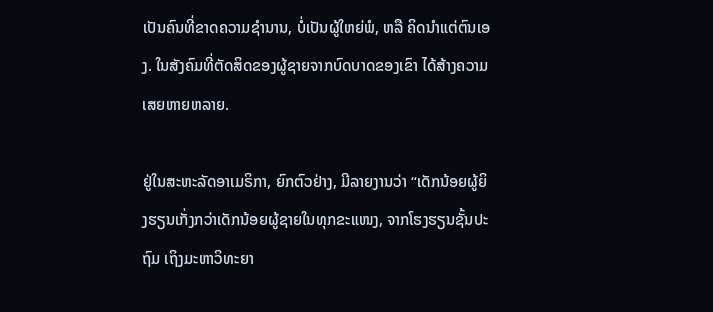ເປັນຄົນທີ່ຂາດຄວາມຊຳນານ, ບໍ່ເປັນຜູ້ໃຫຍ່ພໍ, ຫລື ຄິດນຳແຕ່ຕົນເອງ. ໃນສັງຄົມທີ່ຕັດສິດຂອງຜູ້ຊາຍຈາກບົດບາດຂອງເຂົາ ໄດ້ສ້າງຄວາມເສຍຫາຍຫລາຍ.

ຢູ່ໃນສະຫະລັດອາເມຣິກາ, ຍົກຕົວຢ່າງ, ມີລາຍງານວ່າ “ເດັກນ້ອຍຜູ້ຍິງຮຽນເກັ່ງກວ່າເດັກນ້ອຍຜູ້ຊາຍໃນທຸກຂະແໜງ, ຈາກໂຮງຮຽນຊັ້ນປະຖົມ ເຖິງມະຫາວິທະຍາ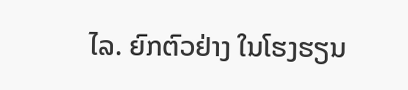ໄລ. ຍົກຕົວຢ່າງ ໃນໂຮງຮຽນ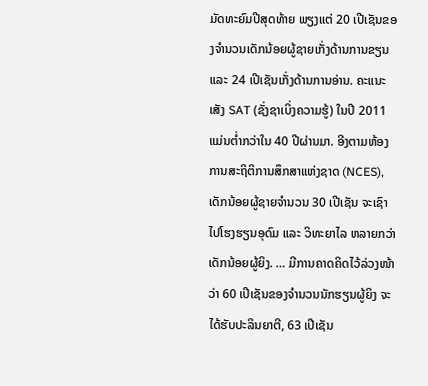ມັດທະຍົມປີສຸດທ້າຍ ພຽງແຕ່ 20 ເປີເຊັນຂອງຈຳນວນເດັກນ້ອຍຜູ້ຊາຍເກັ່ງດ້ານການຂຽນ ແລະ 24 ເປີເຊັນເກັ່ງດ້ານການອ່ານ. ຄະແນະເສັງ SAT (ຊັ່ງຊາເບິ່ງຄວາມຮູ້) ໃນປີ 2011 ແມ່ນຕ່ຳກວ່າໃນ 40 ປີຜ່ານມາ. ອີງຕາມຫ້ອງການສະຖິຕິການສຶກສາແຫ່ງຊາດ (NCES), ເດັກນ້ອຍຜູ້ຊາຍຈຳນວນ 30 ເປີເຊັນ ຈະເຊົາໄປໂຮງຮຽນອຸດົມ ແລະ ວິທະຍາໄລ ຫລາຍກວ່າເດັກນ້ອຍຜູ້ຍິງ. … ມີການຄາດຄິດໄວ້ລ່ວງໜ້າວ່າ 60 ເປີເຊັນຂອງຈຳນວນນັກຮຽນຜູ້ຍິງ ຈະໄດ້ຮັບປະລິນຍາຕີ, 63 ເປີເຊັນ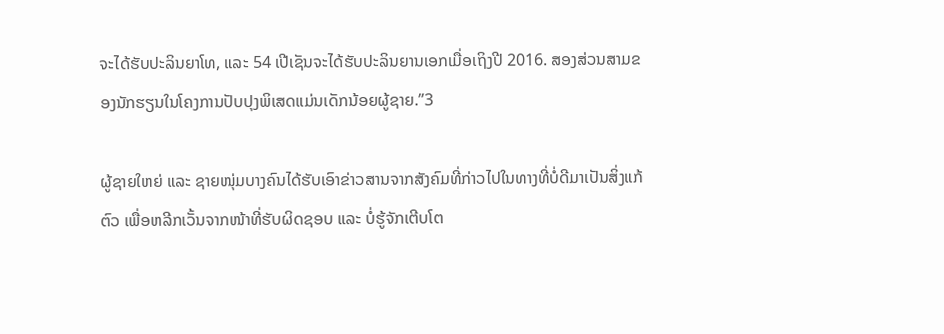ຈະໄດ້ຮັບປະລິນຍາໂທ, ແລະ 54 ເປີເຊັນຈະໄດ້ຮັບປະລິນຍານເອກເມື່ອເຖິງປີ 2016. ສອງສ່ວນສາມຂອງນັກຮຽນໃນໂຄງການປັບປຸງພິເສດແມ່ນເດັກນ້ອຍຜູ້ຊາຍ.”3

ຜູ້ຊາຍໃຫຍ່ ແລະ ຊາຍໜຸ່ມບາງຄົນໄດ້ຮັບເອົາຂ່າວສານຈາກສັງຄົມທີ່ກ່າວໄປໃນທາງທີ່ບໍ່ດີມາເປັນສິ່ງແກ້ຕົວ ເພື່ອຫລີກເວັ້ນຈາກໜ້າທີ່ຮັບຜິດຊອບ ແລະ ບໍ່ຮູ້ຈັກເຕີບໂຕ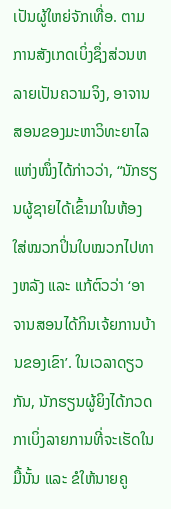ເປັນຜູ້ໃຫຍ່ຈັກເທື່ອ. ຕາມການສັງເກດເບິ່ງຊຶ່ງສ່ວນຫລາຍເປັນຄວາມຈິງ, ອາຈານສອນຂອງມະຫາວິທະຍາໄລແຫ່ງໜຶ່ງໄດ້ກ່າວວ່າ, “ນັກຮຽນຜູ້ຊາຍໄດ້ເຂົ້າມາໃນຫ້ອງ ໃສ່ໝວກປິ່ນໃບໝວກໄປທາງຫລັງ ແລະ ແກ້ຕົວວ່າ ‘ອາຈານສອນໄດ້ກິນເຈ້ຍການບ້ານຂອງເຂົາ’. ໃນເວລາດຽວກັນ, ນັກຮຽນຜູ້ຍິງໄດ້ກວດກາເບິ່ງລາຍການທີ່ຈະເຮັດໃນມື້ນັ້ນ ແລະ ຂໍໃຫ້ນາຍຄູ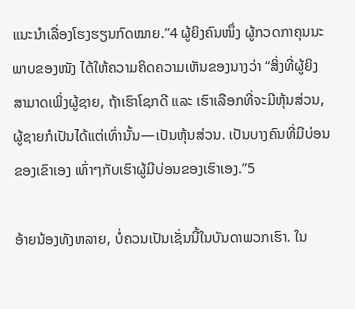ແນະນຳເລື່ອງໂຮງຮຽນກົດໝາຍ.”4 ຜູ້ຍິງຄົນໜຶ່ງ ຜູ້ກວດກາຄຸນນະພາບຂອງໜັງ ໄດ້ໃຫ້ຄວາມຄິດຄວາມເຫັນຂອງນາງວ່າ “ສິ່ງທີ່ຜູ້ຍິງສາມາດເພິ່ງຜູ້ຊາຍ, ຖ້າເຮົາໂຊກດີ ແລະ ເຮົາເລືອກທີ່ຈະມີຫຸ້ນສ່ວນ, ຜູ້ຊາຍກໍເປັນໄດ້ແຕ່ເທົ່ານັ້ນ—ເປັນຫຸ້ນສ່ວນ. ເປັນບາງຄົນທີ່ມີບ່ອນຂອງເຂົາເອງ ເທົ່າໆກັບເຮົາຜູ້ມີບ່ອນຂອງເຮົາເອງ.”5

ອ້າຍນ້ອງທັງຫລາຍ, ບໍ່ຄວນເປັນເຊັ່ນນີ້ໃນບັນດາພວກເຮົາ. ໃນ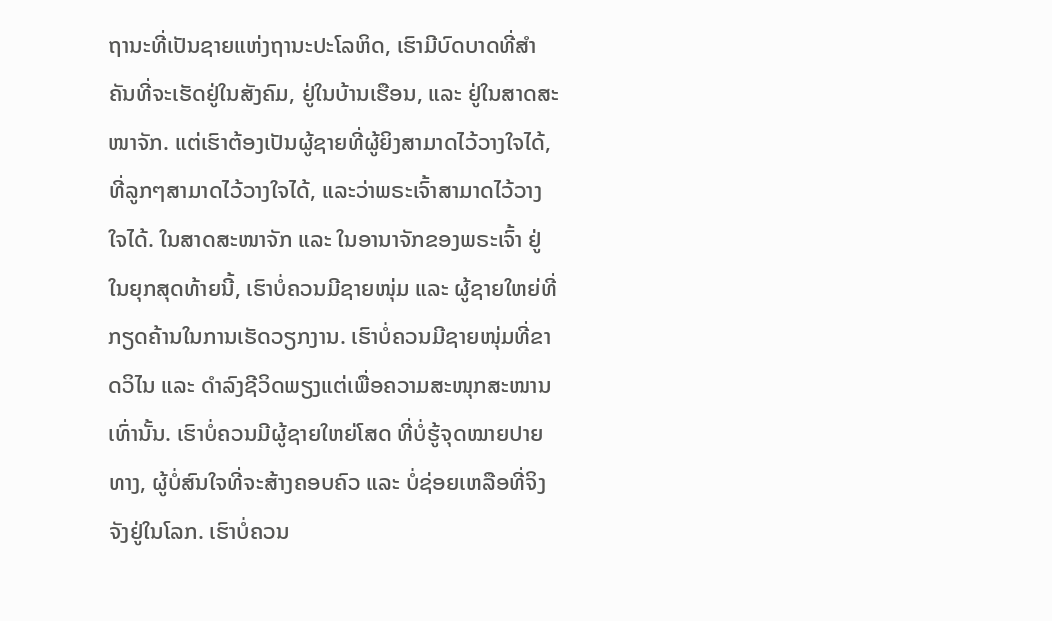ຖານະທີ່ເປັນຊາຍແຫ່ງຖານະປະໂລຫິດ, ເຮົາມີບົດບາດທີ່ສຳຄັນທີ່ຈະເຮັດຢູ່ໃນສັງຄົມ, ຢູ່ໃນບ້ານເຮືອນ, ແລະ ຢູ່ໃນສາດສະໜາຈັກ. ແຕ່ເຮົາຕ້ອງເປັນຜູ້ຊາຍທີ່ຜູ້ຍິງສາມາດໄວ້ວາງໃຈໄດ້, ທີ່ລູກໆສາມາດໄວ້ວາງໃຈໄດ້, ແລະວ່າພຣະເຈົ້າສາມາດໄວ້ວາງໃຈໄດ້. ໃນສາດສະໜາຈັກ ແລະ ໃນອານາຈັກຂອງພຣະເຈົ້າ ຢູ່ໃນຍຸກສຸດທ້າຍນີ້, ເຮົາບໍ່ຄວນມີຊາຍໜຸ່ມ ແລະ ຜູ້ຊາຍໃຫຍ່ທີ່ກຽດຄ້ານໃນການເຮັດວຽກງານ. ເຮົາບໍ່ຄວນມີຊາຍໜຸ່ມທີ່ຂາດວິໄນ ແລະ ດຳລົງຊີວິດພຽງແຕ່ເພື່ອຄວາມສະໜຸກສະໜານເທົ່ານັ້ນ. ເຮົາບໍ່ຄວນມີຜູ້ຊາຍໃຫຍ່ໂສດ ທີ່ບໍ່ຮູ້ຈຸດໝາຍປາຍທາງ, ຜູ້ບໍ່ສົນໃຈທີ່ຈະສ້າງຄອບຄົວ ແລະ ບໍ່ຊ່ອຍເຫລືອທີ່ຈິງຈັງຢູ່ໃນໂລກ. ເຮົາບໍ່ຄວນ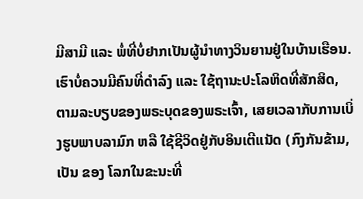ມີສາມີ ແລະ ພໍ່ທີ່ບໍ່ຢາກເປັນຜູ້ນຳທາງວິນຍານຢູ່ໃນບ້ານເຮືອນ. ເຮົາບໍ່ຄວນມີຄົນທີ່ດຳລົງ ແລະ ໃຊ້ຖານະປະໂລຫິດທີ່ສັກສິດ, ຕາມລະບຽບຂອງພຣະບຸດຂອງພຣະເຈົ້າ, ເສຍເວລາກັບການເບິ່ງຮູບພາບລາມົກ ຫລື ໃຊ້ຊີວິດຢູ່ກັບອິນເຕີແນັດ (ກົງກັນຂ້າມ, ເປັນ ຂອງ ໂລກໃນຂະນະທີ່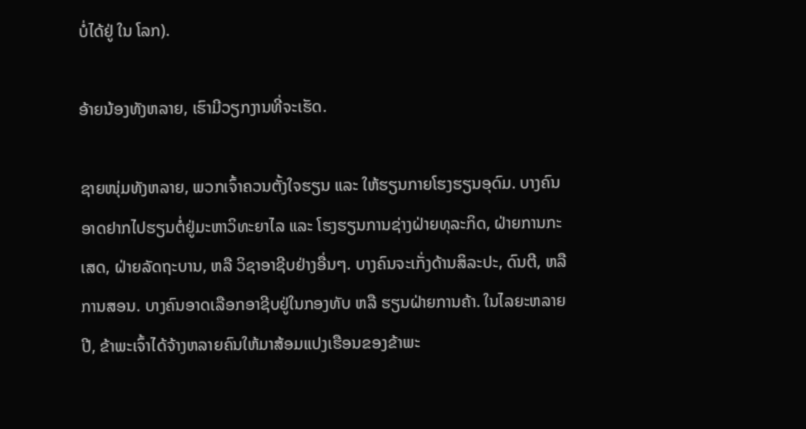ບໍ່ໄດ້ຢູ່ ໃນ ໂລກ).

ອ້າຍນ້ອງທັງຫລາຍ, ເຮົາມີວຽກງານທີ່ຈະເຮັດ.

ຊາຍໜຸ່ມທັງຫລາຍ, ພວກເຈົ້າຄວນຕັ້ງໃຈຮຽນ ແລະ ໃຫ້ຮຽນກາຍໂຮງຮຽນອຸດົມ. ບາງຄົນອາດຢາກໄປຮຽນຕໍ່ຢູ່ມະຫາວິທະຍາໄລ ແລະ ໂຮງຮຽນການຊ່າງຝ່າຍທຸລະກິດ, ຝ່າຍການກະເສດ, ຝ່າຍລັດຖະບານ, ຫລື ວິຊາອາຊີບຢ່າງອື່ນໆ. ບາງຄົນຈະເກັ່ງດ້ານສິລະປະ, ດົນຕີ, ຫລື ການສອນ. ບາງຄົນອາດເລືອກອາຊີບຢູ່ໃນກອງທັບ ຫລື ຮຽນຝ່າຍການຄ້າ. ໃນໄລຍະຫລາຍປີ, ຂ້າພະເຈົ້າໄດ້ຈ້າງຫລາຍຄົນໃຫ້ມາສ້ອມແປງເຮືອນຂອງຂ້າພະ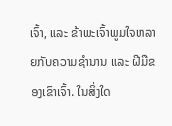ເຈົ້າ, ແລະ ຂ້າພະເຈົ້າພູມໃຈຫລາຍກັບຄວາມຊຳນານ ແລະ ຝີມືຂອງເຂົາເຈົ້າ. ໃນສິ່ງໃດ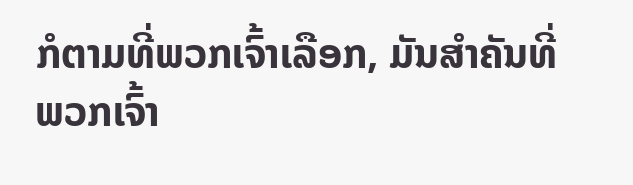ກໍຕາມທີ່ພວກເຈົ້າເລືອກ, ມັນສຳຄັນທີ່ພວກເຈົ້າ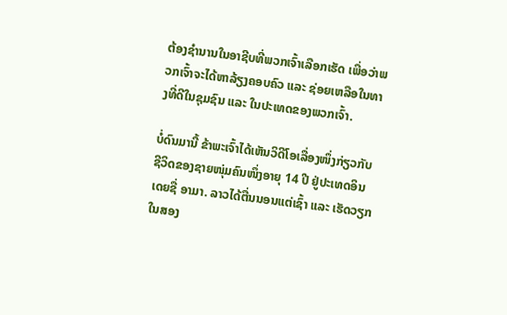ຕ້ອງຊຳນານໃນອາຊີບທີ່ພວກເຈົ້າເລືອກເຮັດ ເພື່ອວ່າພວກເຈົ້າຈະໄດ້ຫາລ້ຽງຄອບຄົວ ແລະ ຊ່ອຍເຫລືອໃນທາງທີ່ດີໃນຊຸມຊົນ ແລະ ໃນປະເທດຂອງພວກເຈົ້າ.

ບໍ່ດົນມານີ້ ຂ້າພະເຈົ້າໄດ້ເຫັນວິດີໂອເລື່ອງໜຶ່ງກ່ຽວກັບຊີວິດຂອງຊາຍໜຸ່ມຄົນໜຶ່ງອາຍຸ 14 ປີ ຢູ່ປະເທດອິນເດຍຊື່ ອາມາ. ລາວໄດ້ຕື່ນນອນແຕ່ເຊົ້າ ແລະ ເຮັດວຽກໃນສອງ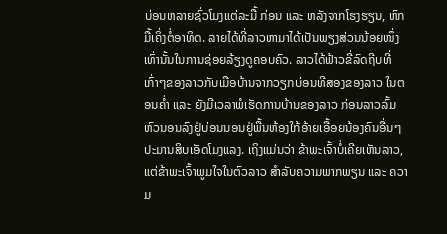ບ່ອນຫລາຍຊົ່ວໂມງແຕ່ລະມື້ ກ່ອນ ແລະ ຫລັງຈາກໂຮງຮຽນ, ຫົກມື້ເຄິ່ງຕໍ່ອາທິດ. ລາຍໄດ້ທີ່ລາວຫາມາໄດ້ເປັນພຽງສ່ວນນ້ອຍໜຶ່ງເທົ່ານັ້ນໃນການຊ່ອຍລ້ຽງດູຄອບຄົວ. ລາວໄດ້ຟ້າວຂີ່ລົດຖີບທີ່ເກົ່າໆຂອງລາວກັບເມືອບ້ານຈາກວຽກບ່ອນທີສອງຂອງລາວ ໃນຕອນຄ່ຳ ແລະ ຍັງມີເວລາພໍເຮັດການບ້ານຂອງລາວ ກ່ອນລາວລົ້ມຫົວນອນລົງຢູ່ບ່ອນນອນຢູ່ພື້ນຫ້ອງໃກ້ອ້າຍເອື້ອຍນ້ອງຄົນອື່ນໆປະມານສິບເອັດໂມງແລງ. ເຖິງແມ່ນວ່າ ຂ້າພະເຈົ້າບໍ່ເຄີຍເຫັນລາວ, ແຕ່ຂ້າພະເຈົ້າພູມໃຈໃນຕົວລາວ ສຳລັບຄວາມພາກພຽນ ແລະ ຄວາມ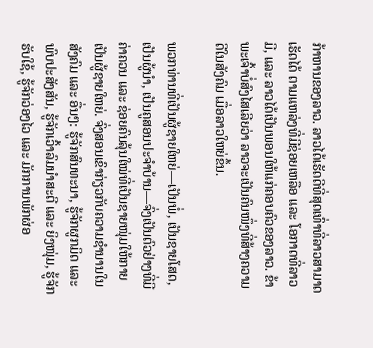ກ້າຫານຂອງລາວ. ລາວໄດ້ເຮັດດີທີ່ສຸດເທົ່າທີ່ລາວສາມາດເຮັດໄດ້ ຕາມແຫລ່ງທີ່ມີຊ່ອຍເຫລືອ ແລະ ໂອກາດທີ່ລາວມີ, ແລະ ລາວໄດ້ເປັນພອນໃຫ້ແກ່ຄອບຄົວຂອງລາວ. ຂ້າພະເຈົ້າບໍ່ສົງໄສເລີຍວ່າ ລາວຈະເປັນຄົນໜຶ່ງທີ່ສ້າງຄວາມດີໃນສັງຄົມ ເມື່ອລາວໃຫຍ່ຂຶ້ນ.

ພວກທ່ານທີ່ເປັນຜູ້ຊາຍໃຫຍ່—ເປັນພໍ່, ເປັນຊາຍໂສດ, ເປັນຜູ້ນຳ, ເປັນຄູສອນປະຈຳບ້ານ—ຈົ່ງເປັນຕົວຢ່າງທີ່ມີຄ່າຄວນ ແລະ ຊ່ອຍຄົນລຸ້ນໃໝ່ທີ່ເປັນຊາຍໜຸ່ມໃຫ້ກາຍເປັນຜູ້ຊາຍໃຫຍ່. ຈົ່ງສອນເຂົາກ່ຽວກັບຄວາມຊຳນານໃນສັງຄົມ ແລະ ອື່ນໆ: ຮູ້ຈັກສົນທະນາ, ຮູ້ຈັກຜູກມິດ ແລະ ພົບປະສັງສັນ, ຮູ້ຈັກເວົ້າລົມນຳສະຕີ ແລະ ຍິງໜຸ່ມ, ຮູ້ຈັກຮັບໃຊ້, ຮູ້ຈັກວ່ອງໄວ ແລະ ມັກການພັກຜ່ອ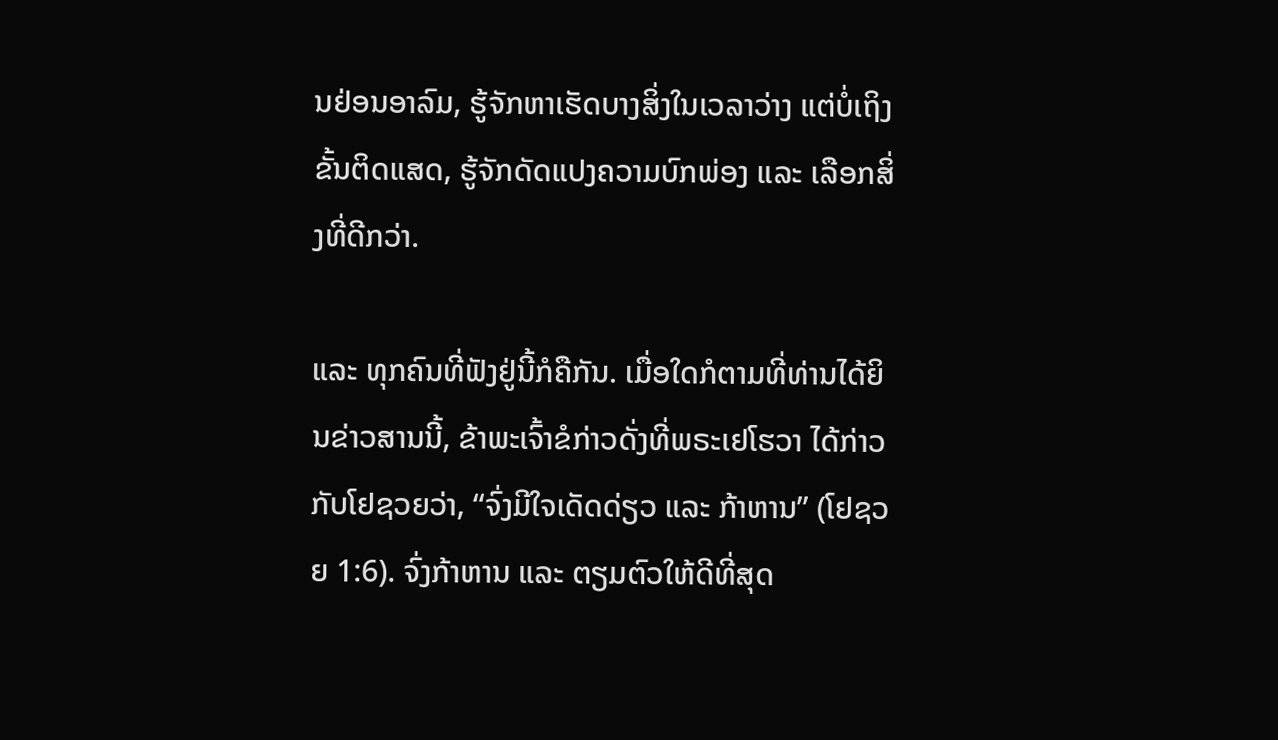ນຢ່ອນອາລົມ, ຮູ້ຈັກຫາເຮັດບາງສິ່ງໃນເວລາວ່າງ ແຕ່ບໍ່ເຖິງຂັ້ນຕິດແສດ, ຮູ້ຈັກດັດແປງຄວາມບົກພ່ອງ ແລະ ເລືອກສິ່ງທີ່ດີກວ່າ.

ແລະ ທຸກຄົນທີ່ຟັງຢູ່ນີ້ກໍຄືກັນ. ເມື່ອໃດກໍຕາມທີ່ທ່ານໄດ້ຍິນຂ່າວສານນີ້, ຂ້າພະເຈົ້າຂໍກ່າວດັ່ງທີ່ພຣະເຢໂຮວາ ໄດ້ກ່າວກັບໂຢຊວຍວ່າ, “ຈົ່ງມີໃຈເດັດດ່ຽວ ແລະ ກ້າຫານ” (ໂຢຊວຍ 1:6). ຈົ່ງກ້າຫານ ແລະ ຕຽມຕົວໃຫ້ດີທີ່ສຸດ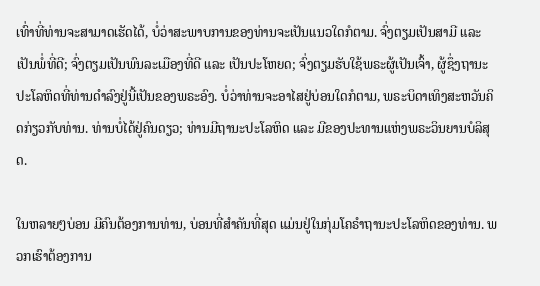ເທົ່າທີ່ທ່ານຈະສາມາດເຮັດໄດ້, ບໍ່ວ່າສະພາບການຂອງທ່ານຈະເປັນແນວໃດກໍຕາມ. ຈົ່ງຕຽມເປັນສາມີ ແລະ ເປັນພໍ່ທີ່ດີ; ຈົ່ງຕຽມເປັນພົນລະເມືອງທີ່ດີ ແລະ ເປັນປະໂຫຍດ; ຈົ່ງຕຽມຮັບໃຊ້ພຣະຜູ້ເປັນເຈົ້າ, ຜູ້ຊຶ່ງຖານະປະໂລຫິດທີ່ທ່ານດຳລົງຢູ່ນີ້ເປັນຂອງພຣະອົງ. ບໍ່ວ່າທ່ານຈະອາໄສຢູ່ບ່ອນໃດກໍຕາມ, ພຣະບິດາເທິງສະຫວັນຄິດກ່ຽວກັບທ່ານ. ທ່ານບໍ່ໄດ້ຢູ່ຄົນດຽວ; ທ່ານມີຖານະປະໂລຫິດ ແລະ ມີຂອງປະທານແຫ່ງພຣະວິນຍານບໍລິສຸດ.

ໃນຫລາຍໆບ່ອນ ມີຄົນຕ້ອງການທ່ານ, ບ່ອນທີ່ສຳຄັນທີ່ສຸດ ແມ່ນຢູ່ໃນກຸ່ມໂຄຣຳຖານະປະໂລຫິດຂອງທ່ານ. ພວກເຮົາຕ້ອງການ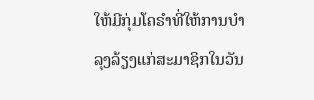ໃຫ້ມີກຸ່ມໂຄຣຳທີ່ໃຫ້ການບຳລຸງລ້ຽງແກ່ສະມາຊິກໃນວັນ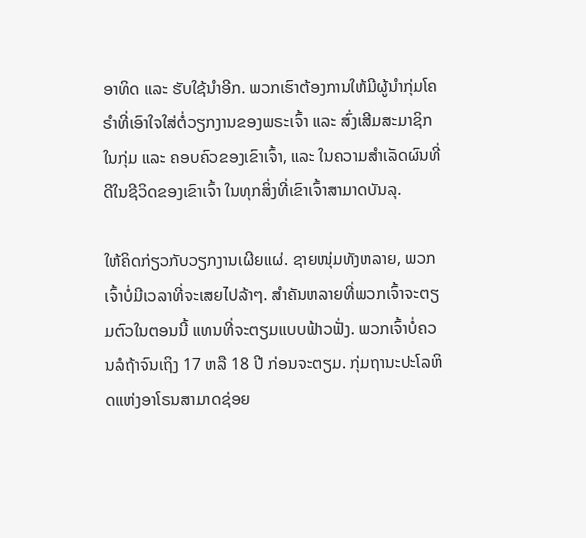ອາທິດ ແລະ ຮັບໃຊ້ນຳອີກ. ພວກເຮົາຕ້ອງການໃຫ້ມີຜູ້ນຳກຸ່ມໂຄຣຳທີ່ເອົາໃຈໃສ່ຕໍ່ວຽກງານຂອງພຣະເຈົ້າ ແລະ ສົ່ງເສີມສະມາຊິກໃນກຸ່ມ ແລະ ຄອບຄົວຂອງເຂົາເຈົ້າ, ແລະ ໃນຄວາມສຳເລັດຜົນທີ່ດີໃນຊີວິດຂອງເຂົາເຈົ້າ ໃນທຸກສິ່ງທີ່ເຂົາເຈົ້າສາມາດບັນລຸ.

ໃຫ້ຄິດກ່ຽວກັບວຽກງານເຜີຍແຜ່. ຊາຍໜຸ່ມທັງຫລາຍ, ພວກເຈົ້າບໍ່ມີເວລາທີ່ຈະເສຍໄປລ້າໆ. ສຳຄັນຫລາຍທີ່ພວກເຈົ້າຈະຕຽມຕົວໃນຕອນນີ້ ແທນທີ່ຈະຕຽມແບບຟ້າວຟັ່ງ. ພວກເຈົ້າບໍ່ຄວນລໍຖ້າຈົນເຖິງ 17 ຫລື 18 ປີ ກ່ອນຈະຕຽມ. ກຸ່ມຖານະປະໂລຫິດແຫ່ງອາໂຣນສາມາດຊ່ອຍ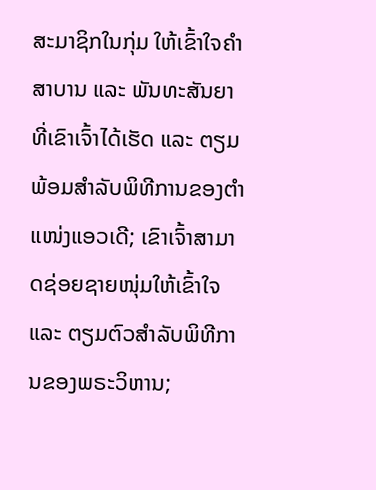ສະມາຊິກໃນກຸ່ມ ໃຫ້ເຂົ້າໃຈຄຳສາບານ ແລະ ພັນທະສັນຍາທີ່ເຂົາເຈົ້າໄດ້ເຮັດ ແລະ ຕຽມພ້ອມສຳລັບພິທີການຂອງຕຳແໜ່ງແອວເດີ; ເຂົາເຈົ້າສາມາດຊ່ອຍຊາຍໜຸ່ມໃຫ້ເຂົ້າໃຈ ແລະ ຕຽມຕົວສຳລັບພິທີການຂອງພຣະວິຫານ;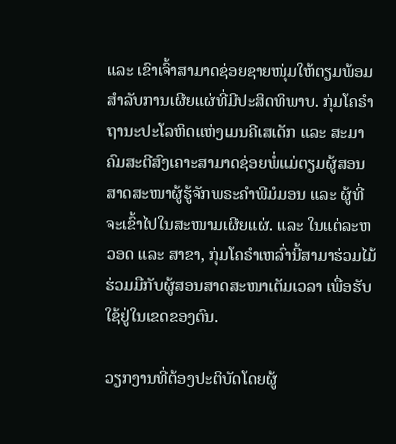ແລະ ເຂົາເຈົ້າສາມາດຊ່ອຍຊາຍໜຸ່ມໃຫ້ຕຽມພ້ອມສຳລັບການເຜີຍແຜ່ທີ່ມີປະສິດທິພາບ. ກຸ່ມໂຄຣຳຖານະປະໂລຫິດແຫ່ງເມນຄີເສເດັກ ແລະ ສະມາຄົມສະຕີສົງເຄາະສາມາດຊ່ອຍພໍ່ແມ່ຕຽມຜູ້ສອນສາດສະໜາຜູ້ຮູ້ຈັກພຣະຄຳພີມໍມອນ ແລະ ຜູ້ທີ່ຈະເຂົ້າໄປໃນສະໜາມເຜີຍແຜ່. ແລະ ໃນແຕ່ລະຫວອດ ແລະ ສາຂາ, ກຸ່ມໂຄຣຳເຫລົ່ານີ້ສາມາຮ່ວມໄມ້ຮ່ວມມືກັບຜູ້ສອນສາດສະໜາເຕັມເວລາ ເພື່ອຮັບໃຊ້ຢູ່ໃນເຂດຂອງຕົນ.

ວຽກງານທີ່ຕ້ອງປະຕິບັດໂດຍຜູ້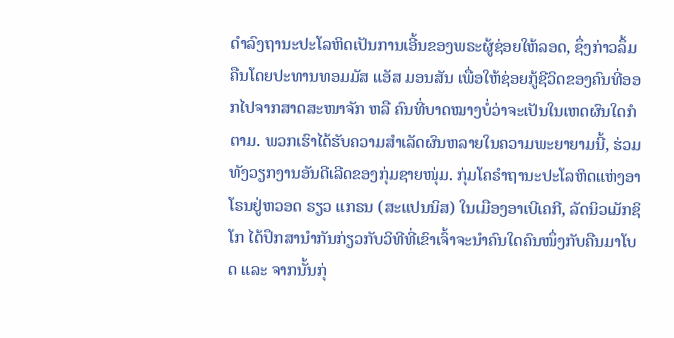ດຳລົງຖານະປະໂລຫິດເປັນການເອີ້ນຂອງພຣະຜູ້ຊ່ອຍໃຫ້ລອດ, ຊຶ່ງກ່າວລຶ້ມຄືນໂດຍປະທານທອມມັສ ແອັສ ມອນສັນ ເພື່ອໃຫ້ຊ່ອຍກູ້ຊີວິດຂອງຄົນທີ່ອອກໄປຈາກສາດສະໜາຈັກ ຫລື ຄົນທີ່ບາດໝາງບໍ່ວ່າຈະເປັນໃນເຫດຜົນໃດກໍຕາມ. ພວກເຮົາໄດ້ຮັບຄວາມສຳເລັດຜົນຫລາຍໃນຄວາມພະຍາຍາມນີ້, ຮ່ວມທັງວຽກງານອັນດີເລີດຂອງກຸ່ມຊາຍໜຸ່ມ. ກຸ່ມໂຄຣຳຖານະປະໂລຫິດແຫ່ງອາໂຣນຢູ່ຫວອດ ຣຽວ ແກຣນ (ສະແປນນິສ) ໃນເມືອງອາເບີເຄກີ, ລັດນິວເມັກຊິໂກ ໄດ້ປຶກສານຳກັນກ່ຽວກັບວິທີທີ່ເຂົາເຈົ້າຈະນຳຄົນໃດຄົນໜຶ່ງກັບຄືນມາໂບດ ແລະ ຈາກນັ້ນກຸ່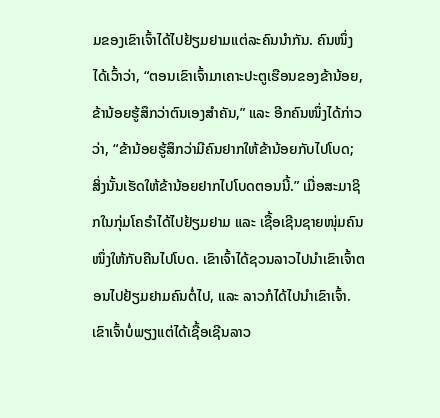ມຂອງເຂົາເຈົ້າໄດ້ໄປຢ້ຽມຢາມແຕ່ລະຄົນນຳກັນ. ຄົນໜຶ່ງໄດ້ເວົ້າວ່າ, “ຕອນເຂົາເຈົ້າມາເຄາະປະຕູເຮືອນຂອງຂ້ານ້ອຍ, ຂ້ານ້ອຍຮູ້ສຶກວ່າຕົນເອງສຳຄັນ,” ແລະ ອີກຄົນໜຶ່ງໄດ້ກ່າວວ່າ, “ຂ້ານ້ອຍຮູ້ສຶກວ່າມີຄົນຢາກໃຫ້ຂ້ານ້ອຍກັບໄປໂບດ; ສິ່ງນັ້ນເຮັດໃຫ້ຂ້ານ້ອຍຢາກໄປໂບດຕອນນີ້.” ເມື່ອສະມາຊິກໃນກຸ່ມໂຄຣຳໄດ້ໄປຢ້ຽມຢາມ ແລະ ເຊື້ອເຊີນຊາຍໜຸ່ມຄົນໜຶ່ງໃຫ້ກັບຄືນໄປໂບດ. ເຂົາເຈົ້າໄດ້ຊວນລາວໄປນຳເຂົາເຈົ້າຕອນໄປຢ້ຽມຢາມຄົນຕໍ່ໄປ, ແລະ ລາວກໍໄດ້ໄປນຳເຂົາເຈົ້າ. ເຂົາເຈົ້າບໍ່ພຽງແຕ່ໄດ້ເຊື້ອເຊີນລາວ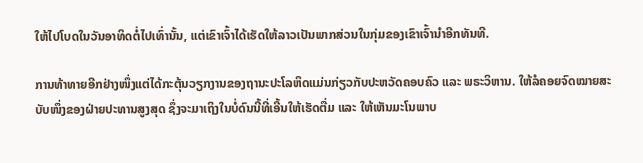ໃຫ້ໄປໂບດໃນວັນອາທິດຕໍ່ໄປເທົ່ານັ້ນ, ແຕ່ເຂົາເຈົ້າໄດ້ເຮັດໃຫ້ລາວເປັນພາກສ່ວນໃນກຸ່ມຂອງເຂົາເຈົ້ານຳອີກທັນທີ.

ການທ້າທາຍອີກຢ່າງໜຶ່ງແຕ່ໄດ້ກະຕຸ້ນວຽກງານຂອງຖານະປະໂລຫິດແມ່ນກ່ຽວກັບປະຫວັດຄອບຄົວ ແລະ ພຣະວິຫານ. ໃຫ້ລໍຄອຍຈົດໝາຍສະບັບໜຶ່ງຂອງຝ່າຍປະທານສູງສຸດ ຊຶ່ງຈະມາເຖິງໃນບໍ່ດົນນີ້ທີ່ເອີ້ນໃຫ້ເຮັດຕື່ມ ແລະ ໃຫ້ເຫັນມະໂນພາບ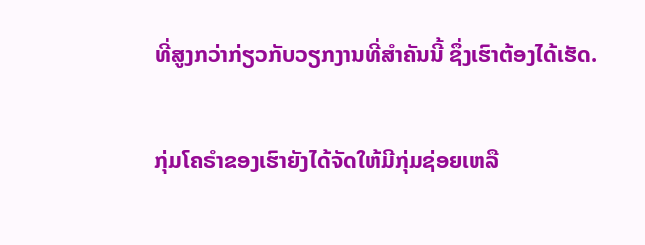ທີ່ສູງກວ່າກ່ຽວກັບວຽກງານທີ່ສຳຄັນນີ້ ຊຶ່ງເຮົາຕ້ອງໄດ້ເຮັດ.

ກຸ່ມໂຄຣຳຂອງເຮົາຍັງໄດ້ຈັດໃຫ້ມີກຸ່ມຊ່ອຍເຫລື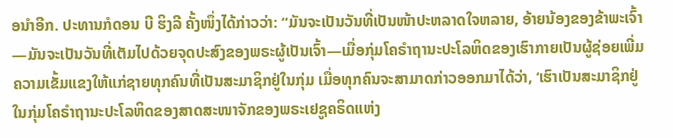ອນຳອີກ. ປະທານກໍດອນ ບີ ຮິງລີ ຄັ້ງໜຶ່ງໄດ້ກ່າວວ່າ: “ມັນຈະເປັນວັນທີ່ເປັນໜ້າປະຫລາດໃຈຫລາຍ, ອ້າຍນ້ອງຂອງຂ້າພະເຈົ້າ—ມັນຈະເປັນວັນທີ່ເຕັມໄປດ້ວຍຈຸດປະສົງຂອງພຣະຜູ້ເປັນເຈົ້າ—ເມື່ອກຸ່ມໂຄຣຳຖານະປະໂລຫິດຂອງເຮົາກາຍເປັນຜູ້ຊ່ອຍເພີ່ມຄວາມເຂັ້ມແຂງໃຫ້ແກ່ຊາຍທຸກຄົນທີ່ເປັນສະມາຊິກຢູ່ໃນກຸ່ມ ເມື່ອທຸກຄົນຈະສາມາດກ່າວອອກມາໄດ້ວ່າ, ‘ເຮົາເປັນສະມາຊິກຢູ່ໃນກຸ່ມໂຄຣຳຖານະປະໂລຫິດຂອງສາດສະໜາຈັກຂອງພຣະເຢຊູຄຣິດແຫ່ງ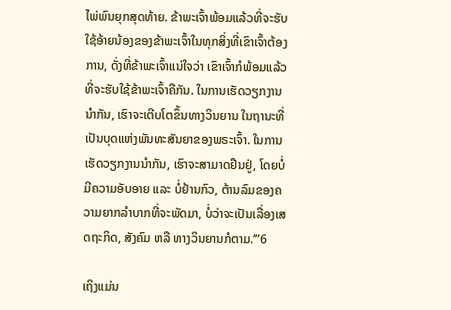ໄພ່ພົນຍຸກສຸດທ້າຍ. ຂ້າພະເຈົ້າພ້ອມແລ້ວທີ່ຈະຮັບໃຊ້ອ້າຍນ້ອງຂອງຂ້າພະເຈົ້າໃນທຸກສິ່ງທີ່ເຂົາເຈົ້າຕ້ອງການ, ດັ່ງທີ່ຂ້າພະເຈົ້າແນ່ໃຈວ່າ ເຂົາເຈົ້າກໍພ້ອມແລ້ວທີ່ຈະຮັບໃຊ້ຂ້າພະເຈົ້າຄືກັນ. ໃນການເຮັດວຽກງານນຳກັນ, ເຮົາຈະເຕີບໂຕຂຶ້ນທາງວິນຍານ ໃນຖານະທີ່ເປັນບຸດແຫ່ງພັນທະສັນຍາຂອງພຣະເຈົ້າ. ໃນການເຮັດວຽກງານນຳກັນ, ເຮົາຈະສາມາດຢືນຢູ່, ໂດຍບໍ່ມີຄວາມອັບອາຍ ແລະ ບໍ່ຢ້ານກົວ, ຕ້ານລົມຂອງຄວາມຍາກລຳບາກທີ່ຈະພັດມາ, ບໍ່ວ່າຈະເປັນເລື່ອງເສດຖະກິດ, ສັງຄົມ ຫລື ທາງວິນຍານກໍຕາມ.’”6

ເຖິງແມ່ນ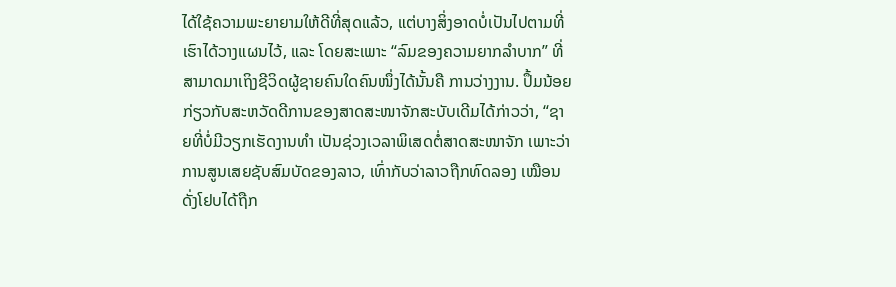ໄດ້ໃຊ້ຄວາມພະຍາຍາມໃຫ້ດີທີ່ສຸດແລ້ວ, ແຕ່ບາງສິ່ງອາດບໍ່ເປັນໄປຕາມທີ່ເຮົາໄດ້ວາງແຜນໄວ້, ແລະ ໂດຍສະເພາະ “ລົມຂອງຄວາມຍາກລຳບາກ” ທີ່ສາມາດມາເຖິງຊີວິດຜູ້ຊາຍຄົນໃດຄົນໜຶ່ງໄດ້ນັ້ນຄື ການວ່າງງານ. ປຶ້ມນ້ອຍກ່ຽວກັບສະຫວັດດີການຂອງສາດສະໜາຈັກສະບັບເດີມໄດ້ກ່າວວ່າ, “ຊາຍທີ່ບໍ່ມີວຽກເຮັດງານທຳ ເປັນຊ່ວງເວລາພິເສດຕໍ່ສາດສະໜາຈັກ ເພາະວ່າ ການສູນເສຍຊັບສົມບັດຂອງລາວ, ເທົ່າກັບວ່າລາວຖືກທົດລອງ ເໝືອນດັ່ງໂຢບໄດ້ຖືກ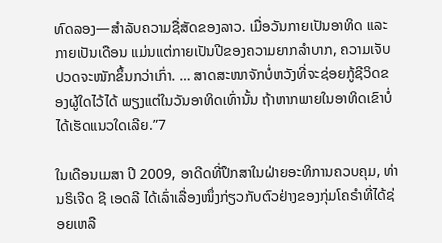ທົດລອງ—ສຳລັບຄວາມຊື່ສັດຂອງລາວ. ເມື່ອວັນກາຍເປັນອາທິດ ແລະ ກາຍເປັນເດືອນ ແມ່ນແຕ່ກາຍເປັນປີຂອງຄວາມຍາກລຳບາກ, ຄວາມເຈັບປວດຈະໜັກຂຶ້ນກວ່າເກົ່າ. … ສາດສະໜາຈັກບໍ່ຫວັງທີ່ຈະຊ່ອຍກູ້ຊີວິດຂອງຜູ້ໃດໄວ້ໄດ້ ພຽງແຕ່ໃນວັນອາທິດເທົ່ານັ້ນ ຖ້າຫາກພາຍໃນອາທິດເຂົາບໍ່ໄດ້ເຮັດແນວໃດເລີຍ.”7

ໃນເດືອນເມສາ ປີ 2009, ອາດີດທີ່ປຶກສາໃນຝ່າຍອະທິການຄວບຄຸມ, ທ່ານຣິເຈີດ ຊີ ເອດລີ ໄດ້ເລົ່າເລື່ອງໜຶ່ງກ່ຽວກັບຕົວຢ່າງຂອງກຸ່ມໂຄຣຳທີ່ໄດ້ຊ່ອຍເຫລື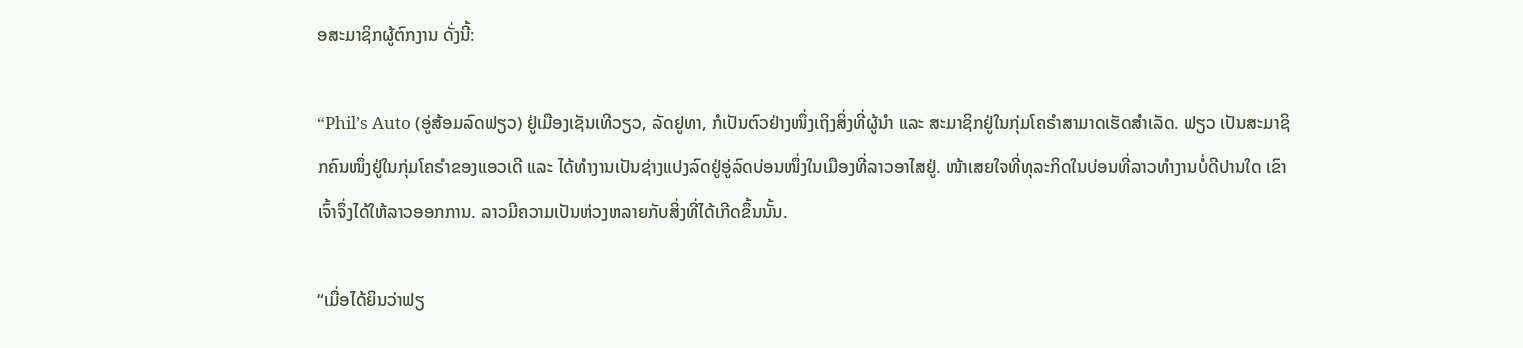ອສະມາຊິກຜູ້ຕົກງານ ດັ່ງນີ້:

“Phil’s Auto (ອູ່ສ້ອມລົດຟຽວ) ຢູ່ເມືອງເຊັນເທີວຽວ, ລັດຢູທາ, ກໍເປັນຕົວຢ່າງໜຶ່ງເຖິງສິ່ງທີ່ຜູ້ນຳ ແລະ ສະມາຊິກຢູ່ໃນກຸ່ມໂຄຣຳສາມາດເຮັດສຳເລັດ. ຟຽວ ເປັນສະມາຊິກຄົນໜຶ່ງຢູ່ໃນກຸ່ມໂຄຣຳຂອງແອວເດີ ແລະ ໄດ້ທຳງານເປັນຊ່າງແປງລົດຢູ່ອູ່ລົດບ່ອນໜຶ່ງໃນເມືອງທີ່ລາວອາໄສຢູ່. ໜ້າເສຍໃຈທີ່ທຸລະກິດໃນບ່ອນທີ່ລາວທຳງານບໍ່ດີປານໃດ ເຂົາເຈົ້າຈຶ່ງໄດ້ໃຫ້ລາວອອກການ. ລາວມີຄວາມເປັນຫ່ວງຫລາຍກັບສິ່ງທີ່ໄດ້ເກີດຂຶ້ນນັ້ນ.

“ເມື່ອໄດ້ຍິນວ່າຟຽ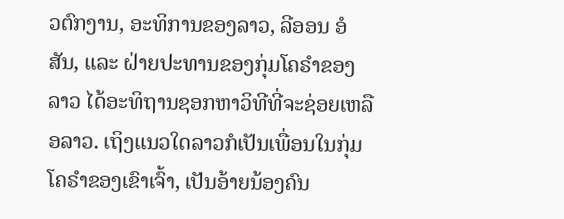ວຕົກງານ, ອະທິການຂອງລາວ, ລີອອນ ອໍສັນ, ແລະ ຝ່າຍປະທານຂອງກຸ່ມໂຄຣຳຂອງລາວ ໄດ້ອະທິຖານຊອກຫາວິທີທີ່ຈະຊ່ອຍເຫລືອລາວ. ເຖິງແນວໃດລາວກໍເປັນເພື່ອນໃນກຸ່ມໂຄຣຳຂອງເຂົາເຈົ້າ, ເປັນອ້າຍນ້ອງຄົນ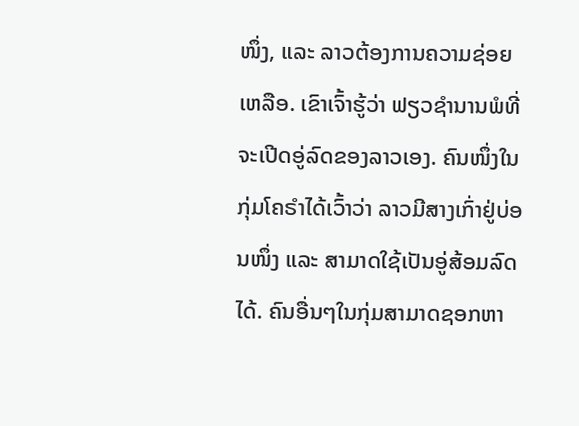ໜຶ່ງ, ແລະ ລາວຕ້ອງການຄວາມຊ່ອຍເຫລືອ. ເຂົາເຈົ້າຮູ້ວ່າ ຟຽວຊຳນານພໍທີ່ຈະເປີດອູ່ລົດຂອງລາວເອງ. ຄົນໜຶ່ງໃນກຸ່ມໂຄຣຳໄດ້ເວົ້າວ່າ ລາວມີສາງເກົ່າຢູ່ບ່ອນໜຶ່ງ ແລະ ສາມາດໃຊ້ເປັນອູ່ສ້ອມລົດໄດ້. ຄົນອື່ນໆໃນກຸ່ມສາມາດຊອກຫາ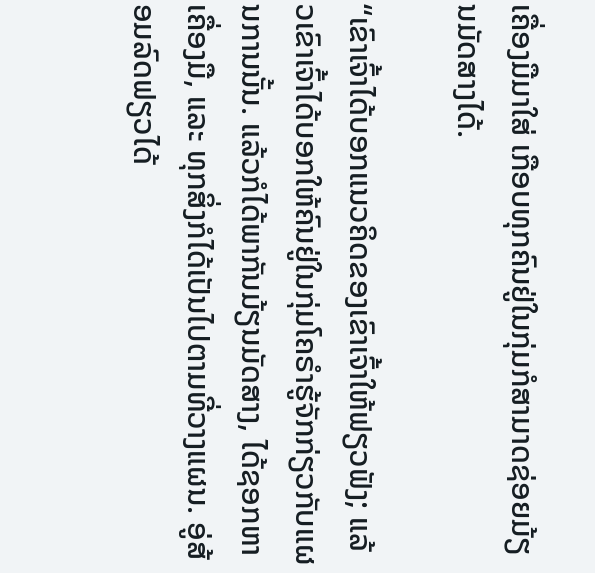ເຄື່ອງມືມາໃສ່ ເກືອບທຸກຄົນຢູ່ໃນກຸ່ມກໍສາມາດຊ່ອຍມ້ຽນມັດສາງໄດ້.

“ເຂົາເຈົ້າໄດ້ບອກແນວຄິດຂອງເຂົາເຈົ້າໃຫ້ຟຽວຟັງ; ແລ້ວເຂົາເຈົ້າໄດ້ບອກໃຫ້ຄົນຢູ່ໃນກຸ່ມໂຄຣຳຮູ້ຈັກກ່ຽວກັບແຜນການນັ້ນ. ແລ້ວກໍໄດ້ພາກັນມ້ຽນມັດສາງ, ໄດ້ຊອກຫາເຄື່ອງມື, ແລະ ທຸກສິ່ງກໍໄດ້ເປັນໄປຕາມທີ່ວາງແຜນ. ອູ່ສ້ອມລົດຟຽວໄດ້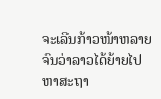ຈະເລີນກ້າວໜ້າຫລາຍ ຈົນວ່າລາວໄດ້ຍ້າຍໄປຫາສະຖາ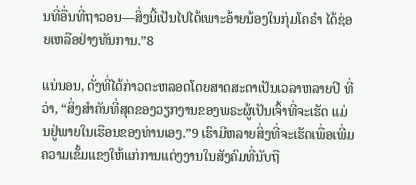ນທີ່ອື່ນທີ່ຖາວອນ—ສິ່ງນີ້ເປັນໄປໄດ້ເພາະອ້າຍນ້ອງໃນກຸ່ມໂຄຣຳ ໄດ້ຊ່ອຍເຫລືອຢ່າງທັນການ.”8

ແນ່ນອນ, ດັ່ງທີ່ໄດ້ກ່າວຕະຫລອດໂດຍສາດສະດາເປັນເວລາຫລາຍປີ ທີ່ວ່າ, “ສິ່ງສຳຄັນທີ່ສຸດຂອງວຽກງານຂອງພຣະຜູ້ເປັນເຈົ້າທີ່ຈະເຮັດ ແມ່ນຢູ່ພາຍໃນເຮືອນຂອງທ່ານເອງ.”9 ເຮົາມີຫລາຍສິ່ງທີ່ຈະເຮັດເພື່ອເພີ່ມຄວາມເຂັ້ມແຂງໃຫ້ແກ່ການແຕ່ງງານໃນສັງຄົມທີ່ນັບຖື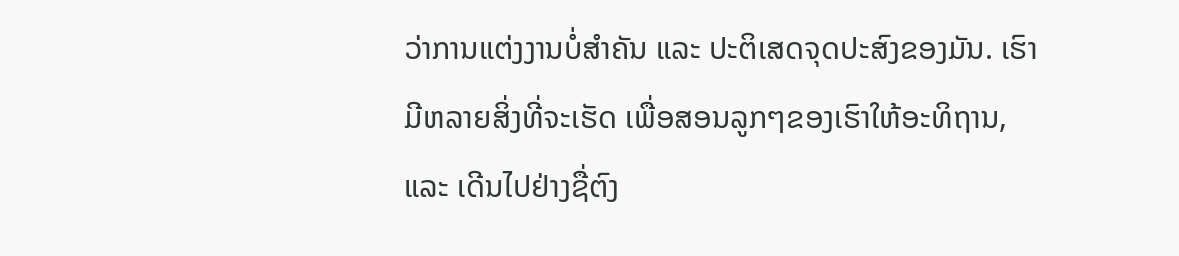ວ່າການແຕ່ງງານບໍ່ສຳຄັນ ແລະ ປະຕິເສດຈຸດປະສົງຂອງມັນ. ເຮົາມີຫລາຍສິ່ງທີ່ຈະເຮັດ ເພື່ອສອນລູກໆຂອງເຮົາໃຫ້ອະທິຖານ, ແລະ ເດີນໄປຢ່າງຊື່ຕົງ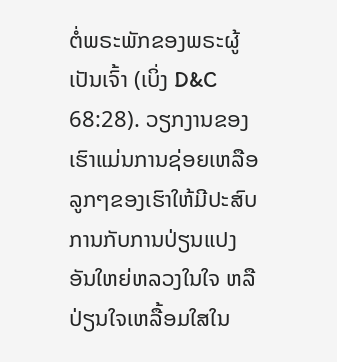ຕໍ່ພຣະພັກຂອງພຣະຜູ້ເປັນເຈົ້າ (ເບິ່ງ D&C 68:28). ວຽກງານຂອງເຮົາແມ່ນການຊ່ອຍເຫລືອລູກໆຂອງເຮົາໃຫ້ມີປະສົບການກັບການປ່ຽນແປງອັນໃຫຍ່ຫລວງໃນໃຈ ຫລື ປ່ຽນໃຈເຫລື້ອມໃສໃນ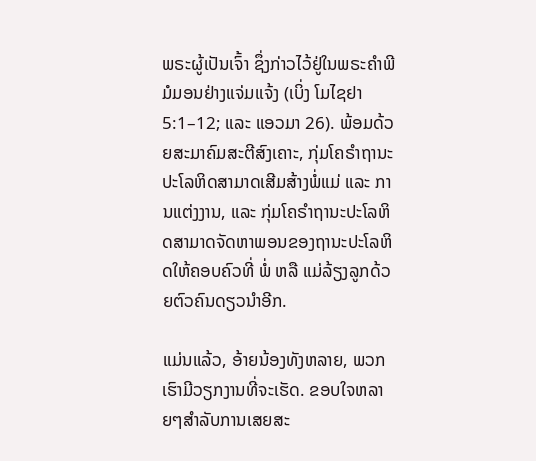ພຣະຜູ້ເປັນເຈົ້າ ຊຶ່ງກ່າວໄວ້ຢູ່ໃນພຣະຄຳພີມໍມອນຢ່າງແຈ່ມແຈ້ງ (ເບິ່ງ ໂມໄຊຢາ 5:1–12; ແລະ ແອວມາ 26). ພ້ອມດ້ວຍສະມາຄົມສະຕີສົງເຄາະ, ກຸ່ມໂຄຣຳຖານະປະໂລຫິດສາມາດເສີມສ້າງພໍ່ແມ່ ແລະ ການແຕ່ງງານ, ແລະ ກຸ່ມໂຄຣຳຖານະປະໂລຫິດສາມາດຈັດຫາພອນຂອງຖານະປະໂລຫິດໃຫ້ຄອບຄົວທີ່ ພໍ່ ຫລື ແມ່ລ້ຽງລູກດ້ວຍຕົວຄົນດຽວນຳອີກ.

ແມ່ນແລ້ວ, ອ້າຍນ້ອງທັງຫລາຍ, ພວກເຮົາມີວຽກງານທີ່ຈະເຮັດ. ຂອບໃຈຫລາຍໆສຳລັບການເສຍສະ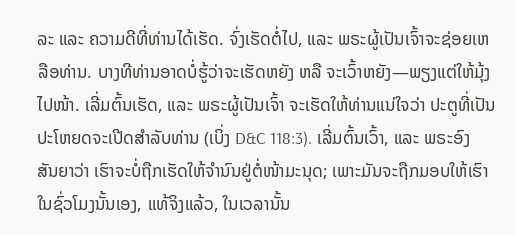ລະ ແລະ ຄວາມດີທີ່ທ່ານໄດ້ເຮັດ. ຈົ່ງເຮັດຕໍ່ໄປ, ແລະ ພຣະຜູ້ເປັນເຈົ້າຈະຊ່ອຍເຫລືອທ່ານ. ບາງທີທ່ານອາດບໍ່ຮູ້ວ່າຈະເຮັດຫຍັງ ຫລື ຈະເວົ້າຫຍັງ—ພຽງແຕ່ໃຫ້ມຸ້ງໄປໜ້າ. ເລີ່ມຕົ້ນເຮັດ, ແລະ ພຣະຜູ້ເປັນເຈົ້າ ຈະເຮັດໃຫ້ທ່ານແນ່ໃຈວ່າ ປະຕູທີ່ເປັນປະໂຫຍດຈະເປີດສຳລັບທ່ານ (ເບິ່ງ D&C 118:3). ເລີ່ມຕົ້ນເວົ້າ, ແລະ ພຣະອົງສັນຍາວ່າ ເຮົາຈະບໍ່ຖືກເຮັດໃຫ້ຈຳນົນຢູ່ຕໍ່ໜ້າມະນຸດ; ເພາະມັນຈະຖືກມອບໃຫ້ເຮົາໃນຊົ່ວໂມງນັ້ນເອງ, ແທ້ຈິງແລ້ວ, ໃນເວລານັ້ນ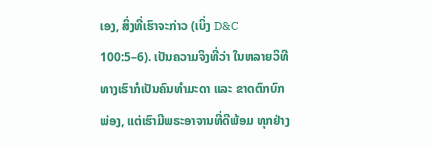ເອງ, ສິ່ງທີ່ເຮົາຈະກ່າວ (ເບິ່ງ D&C 100:5–6). ເປັນຄວາມຈິງທີ່ວ່າ ໃນຫລາຍວິທີທາງເຮົາກໍເປັນຄົນທຳມະດາ ແລະ ຂາດຕົກບົກພ່ອງ, ແຕ່ເຮົາມີພຣະອາຈານທີ່ດີພ້ອມ ທຸກຢ່າງ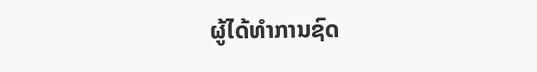ຜູ້ໄດ້ທຳການຊົດ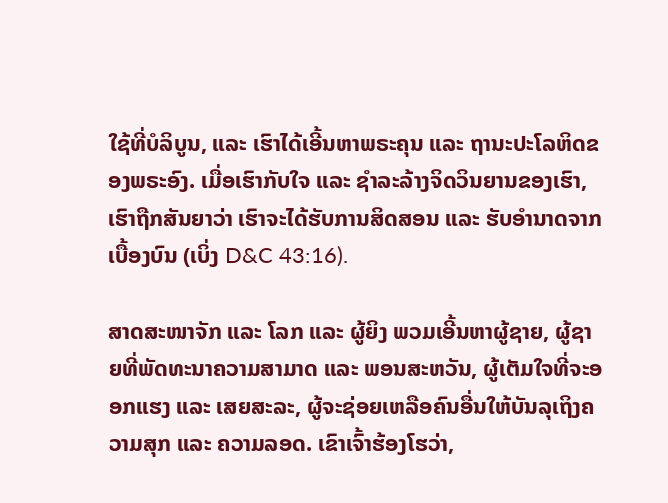ໃຊ້ທີ່ບໍລິບູນ, ແລະ ເຮົາໄດ້ເອີ້ນຫາພຣະຄຸນ ແລະ ຖານະປະໂລຫິດຂອງພຣະອົງ. ເມື່ອເຮົາກັບໃຈ ແລະ ຊຳລະລ້າງຈິດວິນຍານຂອງເຮົາ, ເຮົາຖືກສັນຍາວ່າ ເຮົາຈະໄດ້ຮັບການສິດສອນ ແລະ ຮັບອຳນາດຈາກເບື້ອງບົນ (ເບິ່ງ D&C 43:16).

ສາດສະໜາຈັກ ແລະ ໂລກ ແລະ ຜູ້ຍິງ ພວມເອີ້ນຫາຜູ້ຊາຍ, ຜູ້ຊາຍທີ່ພັດທະນາຄວາມສາມາດ ແລະ ພອນສະຫວັນ, ຜູ້ເຕັມໃຈທີ່ຈະອອກແຮງ ແລະ ເສຍສະລະ, ຜູ້ຈະຊ່ອຍເຫລືອຄົນອື່ນໃຫ້ບັນລຸເຖິງຄວາມສຸກ ແລະ ຄວາມລອດ. ເຂົາເຈົ້າຮ້ອງໂຮວ່າ,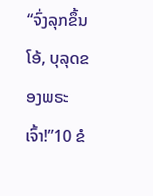“ຈົ່ງລຸກຂຶ້ນ ໂອ້, ບຸລຸດຂອງພຣະເຈົ້າ!”10 ຂໍ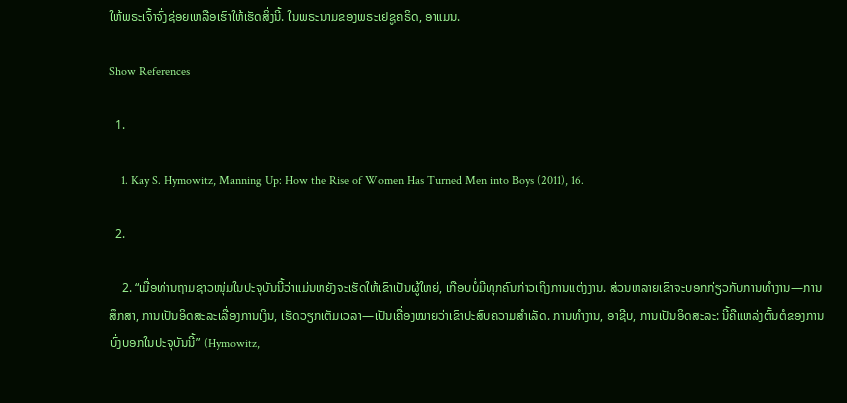ໃຫ້ພຣະເຈົ້າຈົ່ງຊ່ອຍເຫລືອເຮົາໃຫ້ເຮັດສິ່ງນີ້. ໃນພຣະນາມຂອງພຣະເຢຊູຄຣິດ, ອາແມນ.

Show References

  1.

    1. Kay S. Hymowitz, Manning Up: How the Rise of Women Has Turned Men into Boys (2011), 16.

  2.

    2. “ເມື່ອທ່ານຖາມຊາວໜຸ່ມໃນປະຈຸບັນນີ້ວ່າແມ່ນຫຍັງຈະເຮັດໃຫ້ເຂົາເປັນຜູ້ໃຫຍ່, ເກືອບບໍ່ມີທຸກຄົນກ່າວເຖິງການແຕ່ງງານ. ສ່ວນຫລາຍເຂົາຈະບອກກ່ຽວກັບການທຳງານ—ການສຶກສາ, ການເປັນອິດສະລະເລື່ອງການເງິນ, ເຮັດວຽກເຕັມເວລາ—ເປັນເຄື່ອງໝາຍວ່າເຂົາປະສົບຄວາມສຳເລັດ. ການທຳງານ, ອາຊີບ, ການເປັນອິດສະລະ: ນີ້ຄືແຫລ່ງຕົ້ນຕໍຂອງການບົ່ງບອກໃນປະຈຸບັນນີ້” (Hymowitz,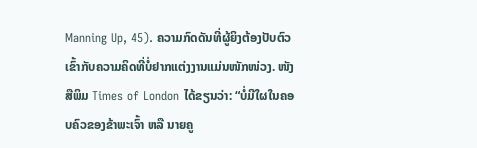Manning Up, 45). ຄວາມກົດດັນທີ່ຜູ້ຍິງຕ້ອງປັບຕົວເຂົ້າກັບຄວາມຄິດທີ່ບໍ່ຢາກແຕ່ງງານແມ່ນໜັກໜ່ວງ. ໜັງສືພິມ Times of London ໄດ້ຂຽນວ່າ: “ບໍ່ມີໃຜໃນຄອບຄົວຂອງຂ້າພະເຈົ້າ ຫລື ນາຍຄູ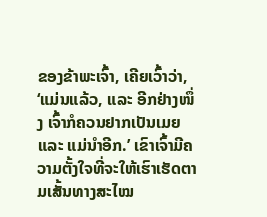ຂອງຂ້າພະເຈົ້າ, ເຄີຍເວົ້າວ່າ, ‘ແມ່ນແລ້ວ, ແລະ ອີກຢ່າງໜຶ່ງ ເຈົ້າກໍຄວນຢາກເປັນເມຍ ແລະ ແມ່ນຳອີກ.’ ເຂົາເຈົ້າມີຄວາມຕັ້ງໃຈທີ່ຈະໃຫ້ເຮົາເຮັດຕາມເສັ້ນທາງສະໄໝ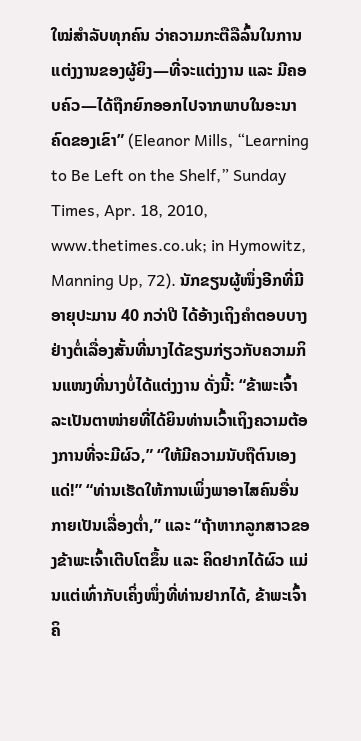ໃໝ່ສຳລັບທຸກຄົນ ວ່າຄວາມກະຕືລືລົ້ນໃນການແຕ່ງງານຂອງຜູ້ຍິງ—ທີ່ຈະແຕ່ງງານ ແລະ ມີຄອບຄົວ—ໄດ້ຖືກຍົກອອກໄປຈາກພາບໃນອະນາຄົດຂອງເຂົາ” (Eleanor Mills, “Learning to Be Left on the Shelf,” Sunday Times, Apr. 18, 2010, www.thetimes.co.uk; in Hymowitz, Manning Up, 72). ນັກຂຽນຜູ້ໜຶ່ງອີກທີ່ມີອາຍຸປະມານ 40 ກວ່າປີ ໄດ້ອ້າງເຖິງຄຳຕອບບາງຢ່າງຕໍ່ເລື່ອງສັ້ນທີ່ນາງໄດ້ຂຽນກ່ຽວກັບຄວາມກິນແໜງທີ່ນາງບໍ່ໄດ້ແຕ່ງງານ ດັ່ງນີ້: “ຂ້າພະເຈົ້າລະເປັນຕາໜ່າຍທີ່ໄດ້ຍິນທ່ານເວົ້າເຖິງຄວາມຕ້ອງການທີ່ຈະມີຜົວ,” “ໃຫ້ມີຄວາມນັບຖືຕົນເອງແດ່!” “ທ່ານເຮັດໃຫ້ການເພິ່ງພາອາໄສຄົນອື່ນກາຍເປັນເລື່ອງຕ່ຳ,” ແລະ “ຖ້າຫາກລູກສາວຂອງຂ້າພະເຈົ້າເຕີບໂຕຂຶ້ນ ແລະ ຄິດຢາກໄດ້ຜົວ ແມ່ນແຕ່ເທົ່າກັບເຄິ່ງໜຶ່ງທີ່ທ່ານຢາກໄດ້, ຂ້າພະເຈົ້າຄິ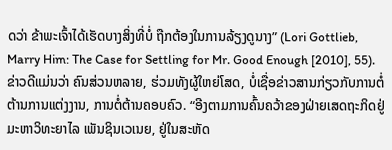ດວ່າ ຂ້າພະເຈົ້າໄດ້ເຮັດບາງສິ່ງທີ່ບໍ່ ຖືກຕ້ອງໃນການລ້ຽງດູນາງ” (Lori Gottlieb, Marry Him: The Case for Settling for Mr. Good Enough [2010], 55).ຂ່າວດີແມ່ນວ່າ ຄົນສ່ວນຫລາຍ, ຮ່ວມທັງຜູ້ໃຫຍ່ໂສດ, ບໍ່ເຊື່ອຂ່າວສານກ່ຽວກັບການຕໍ່ຕ້ານການແຕ່ງງານ, ການຕໍ່ຕ້ານຄອບຄົວ. “ອີງຕາມການຄົ້ນຄວ້າຂອງຝ່າຍເສດຖະກິດຢູ່ມະຫາວິທະຍາໄລ ເພັນຊິນເວເນຍ, ຢູ່ໃນສະຫັດ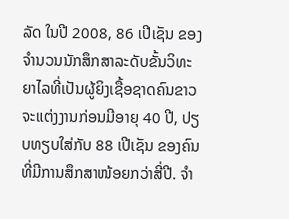ລັດ ໃນປີ 2008, 86 ເປີເຊັນ ຂອງຈຳນວນນັກສຶກສາລະດັບຂັ້ນວິທະຍາໄລທີ່ເປັນຜູ້ຍິງເຊື້ອຊາດຄົນຂາວ ຈະແຕ່ງງານກ່ອນມີອາຍຸ 40 ປີ, ປຽບທຽບໃສ່ກັບ 88 ເປີເຊັນ ຂອງຄົນທີ່ມີການສຶກສາໜ້ອຍກວ່າສີ່ປີ. ຈຳ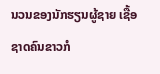ນວນຂອງນັກຮຽນຜູ້ຊາຍ ເຊື້ອຊາດຄົນຂາວກໍ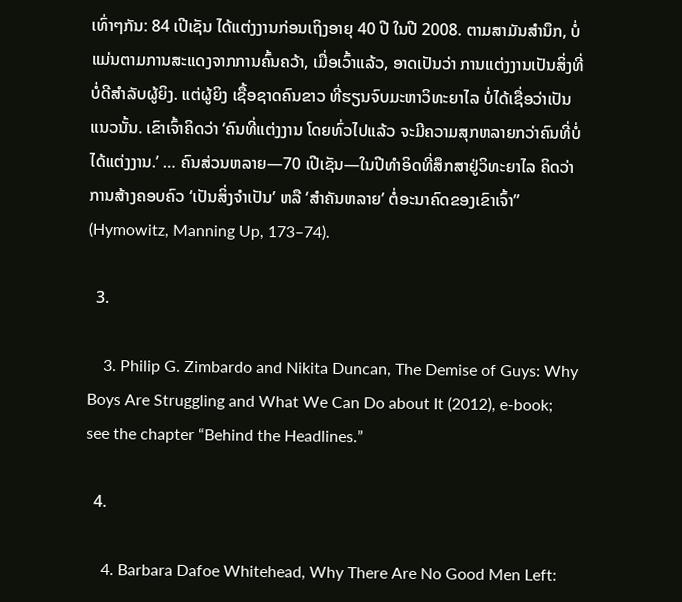ເທົ່າໆກັນ: 84 ເປີເຊັນ ໄດ້ແຕ່ງງານກ່ອນເຖິງອາຍຸ 40 ປີ ໃນປີ 2008. ຕາມສາມັນສຳນຶກ, ບໍ່ແມ່ນຕາມການສະແດງຈາກການຄົ້ນຄວ້າ, ເມື່ອເວົ້າແລ້ວ, ອາດເປັນວ່າ ການແຕ່ງງານເປັນສິ່ງທີ່ບໍ່ດີສຳລັບຜູ້ຍິງ. ແຕ່ຜູ້ຍິງ ເຊື້ອຊາດຄົນຂາວ ທີ່ຮຽນຈົບມະຫາວິທະຍາໄລ ບໍ່ໄດ້ເຊື່ອວ່າເປັນແນວນັ້ນ. ເຂົາເຈົ້າຄິດວ່າ ‘ຄົນທີ່ແຕ່ງງານ ໂດຍທົ່ວໄປແລ້ວ ຈະມີຄວາມສຸກຫລາຍກວ່າຄົນທີ່ບໍ່ໄດ້ແຕ່ງງານ.’ … ຄົນສ່ວນຫລາຍ—70 ເປີເຊັນ—ໃນປີທຳອິດທີ່ສຶກສາຢູ່ວິທະຍາໄລ ຄິດວ່າການສ້າງຄອບຄົວ ‘ເປັນສິ່ງຈຳເປັນ’ ຫລື ‘ສຳຄັນຫລາຍ’ ຕໍ່ອະນາຄົດຂອງເຂົາເຈົ້າ” (Hymowitz, Manning Up, 173–74).

  3.

    3. Philip G. Zimbardo and Nikita Duncan, The Demise of Guys: Why Boys Are Struggling and What We Can Do about It (2012), e-book; see the chapter “Behind the Headlines.”

  4.

    4. Barbara Dafoe Whitehead, Why There Are No Good Men Left: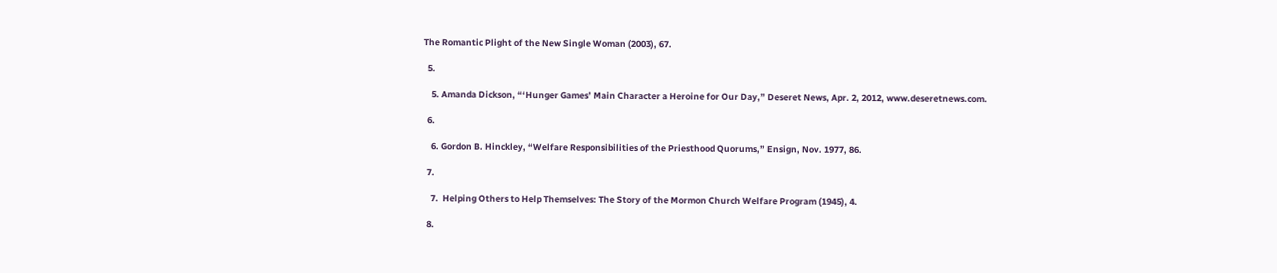The Romantic Plight of the New Single Woman (2003), 67.

  5.

    5. Amanda Dickson, “‘Hunger Games’ Main Character a Heroine for Our Day,” Deseret News, Apr. 2, 2012, www.deseretnews.com.

  6.

    6. Gordon B. Hinckley, “Welfare Responsibilities of the Priesthood Quorums,” Ensign, Nov. 1977, 86.

  7.

    7.  Helping Others to Help Themselves: The Story of the Mormon Church Welfare Program (1945), 4.

  8.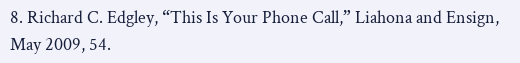8. Richard C. Edgley, “This Is Your Phone Call,” Liahona and Ensign, May 2009, 54.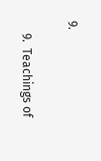9.

    9.  Teachings of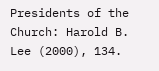Presidents of the Church: Harold B. Lee (2000), 134.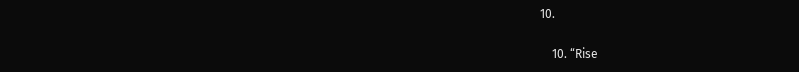10.

    10. “Rise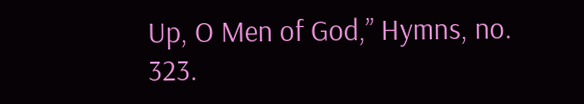Up, O Men of God,” Hymns, no. 323.